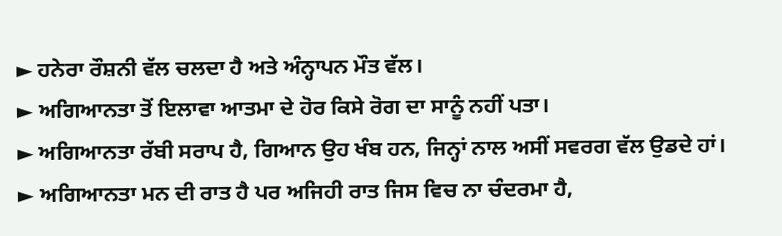► ਹਨੇਰਾ ਰੌਸ਼ਨੀ ਵੱਲ ਚਲਦਾ ਹੈ ਅਤੇ ਅੰਨ੍ਹਾਪਨ ਮੌਤ ਵੱਲ।
► ਅਗਿਆਨਤਾ ਤੋਂ ਇਲਾਵਾ ਆਤਮਾ ਦੇ ਹੋਰ ਕਿਸੇ ਰੋਗ ਦਾ ਸਾਨੂੰ ਨਹੀਂ ਪਤਾ।
► ਅਗਿਆਨਤਾ ਰੱਬੀ ਸਰਾਪ ਹੈ, ਗਿਆਨ ਉਹ ਖੰਬ ਹਨ, ਜਿਨ੍ਹਾਂ ਨਾਲ ਅਸੀਂ ਸਵਰਗ ਵੱਲ ਉਡਦੇ ਹਾਂ।
► ਅਗਿਆਨਤਾ ਮਨ ਦੀ ਰਾਤ ਹੈ ਪਰ ਅਜਿਹੀ ਰਾਤ ਜਿਸ ਵਿਚ ਨਾ ਚੰਦਰਮਾ ਹੈ,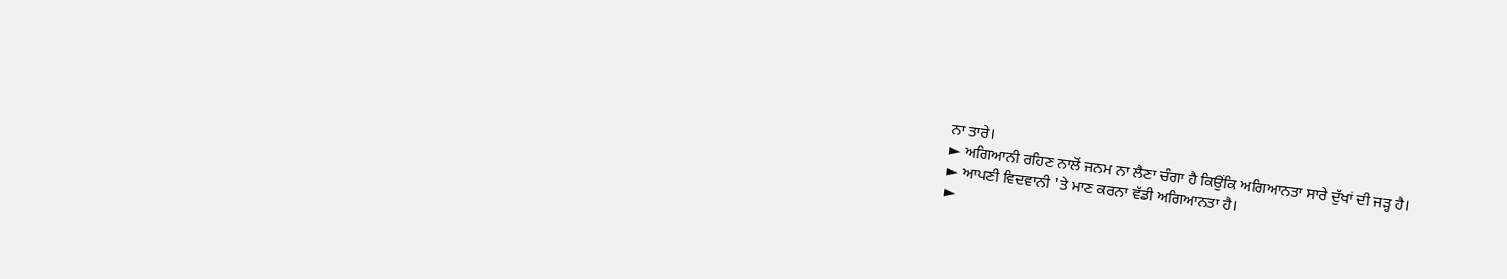ਨਾ ਤਾਰੇ।
► ਅਗਿਆਨੀ ਰਹਿਣ ਨਾਲੋਂ ਜਨਮ ਨਾ ਲੈਣਾ ਚੰਗਾ ਹੈ ਕਿਉਂਕਿ ਅਗਿਆਨਤਾ ਸਾਰੇ ਦੁੱਖਾਂ ਦੀ ਜੜ੍ਹ ਹੈ।
► ਆਪਣੀ ਵਿਦਵਾਨੀ 'ਤੇ ਮਾਣ ਕਰਨਾ ਵੱਡੀ ਅਗਿਆਨਤਾ ਹੈ।
►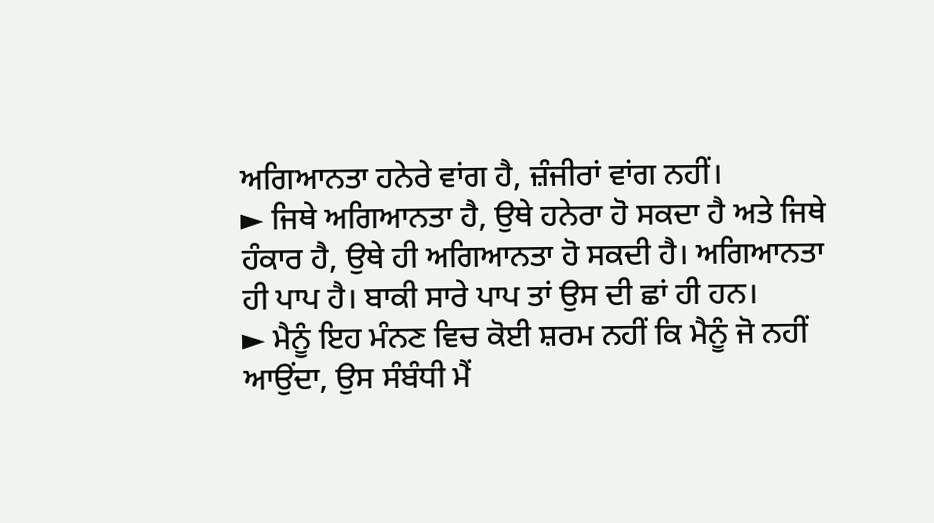ਅਗਿਆਨਤਾ ਹਨੇਰੇ ਵਾਂਗ ਹੈ, ਜ਼ੰਜੀਰਾਂ ਵਾਂਗ ਨਹੀਂ।
► ਜਿਥੇ ਅਗਿਆਨਤਾ ਹੈ, ਉਥੇ ਹਨੇਰਾ ਹੋ ਸਕਦਾ ਹੈ ਅਤੇ ਜਿਥੇ ਹੰਕਾਰ ਹੈ, ਉਥੇ ਹੀ ਅਗਿਆਨਤਾ ਹੋ ਸਕਦੀ ਹੈ। ਅਗਿਆਨਤਾ ਹੀ ਪਾਪ ਹੈ। ਬਾਕੀ ਸਾਰੇ ਪਾਪ ਤਾਂ ਉਸ ਦੀ ਛਾਂ ਹੀ ਹਨ।
► ਮੈਨੂੰ ਇਹ ਮੰਨਣ ਵਿਚ ਕੋਈ ਸ਼ਰਮ ਨਹੀਂ ਕਿ ਮੈਨੂੰ ਜੋ ਨਹੀਂ ਆਉਂਦਾ, ਉਸ ਸੰਬੰਧੀ ਮੈਂ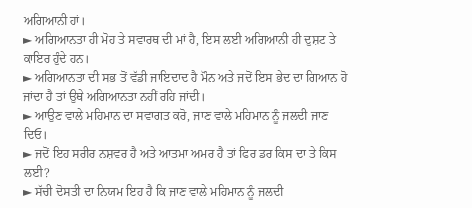ਅਗਿਆਨੀ ਹਾਂ।
► ਅਗਿਆਨਤਾ ਹੀ ਮੋਹ ਤੇ ਸਵਾਰਥ ਦੀ ਮਾਂ ਹੈ, ਇਸ ਲਈ ਅਗਿਆਨੀ ਹੀ ਦੁਸ਼ਟ ਤੇ ਕਾਇਰ ਹੁੰਦੇ ਹਨ।
► ਅਗਿਆਨਤਾ ਦੀ ਸਭ ਤੋਂ ਵੱਡੀ ਜਾਇਦਾਦ ਹੈ ਮੌਨ ਅਤੇ ਜਦੋਂ ਇਸ ਭੇਦ ਦਾ ਗਿਆਨ ਹੋ ਜਾਂਦਾ ਹੈ ਤਾਂ ਉਥੇ ਅਗਿਆਨਤਾ ਨਹੀਂ ਰਹਿ ਜਾਂਦੀ।
► ਆਉਣ ਵਾਲੇ ਮਹਿਮਾਨ ਦਾ ਸਵਾਗਤ ਕਰੋ, ਜਾਣ ਵਾਲੇ ਮਹਿਮਾਨ ਨੂੰ ਜਲਦੀ ਜਾਣ ਦਿਓ।
► ਜਦੋਂ ਇਹ ਸਰੀਰ ਨਸ਼ਵਰ ਹੈ ਅਤੇ ਆਤਮਾ ਅਮਰ ਹੈ ਤਾਂ ਫਿਰ ਡਰ ਕਿਸ ਦਾ ਤੇ ਕਿਸ ਲਈ?
► ਸੱਚੀ ਦੋਸਤੀ ਦਾ ਨਿਯਮ ਇਹ ਹੈ ਕਿ ਜਾਣ ਵਾਲੇ ਮਹਿਮਾਨ ਨੂੰ ਜਲਦੀ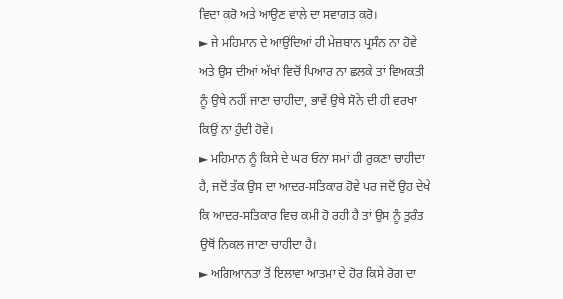ਵਿਦਾ ਕਰੋ ਅਤੇ ਆਉਣ ਵਾਲੇ ਦਾ ਸਵਾਗਤ ਕਰੋ।
► ਜੇ ਮਹਿਮਾਨ ਦੇ ਆਉਂਦਿਆਂ ਹੀ ਮੇਜ਼ਬਾਨ ਪ੍ਰਸੰਨ ਨਾ ਹੋਵੇ ਅਤੇ ਉਸ ਦੀਆਂ ਅੱਖਾਂ ਵਿਚੋਂ ਪਿਆਰ ਨਾ ਛਲਕੇ ਤਾਂ ਵਿਅਕਤੀ ਨੂੰ ਉਥੇ ਨਹੀਂ ਜਾਣਾ ਚਾਹੀਦਾ, ਭਾਵੇਂ ਉਥੇ ਸੋਨੇ ਦੀ ਹੀ ਵਰਖਾ ਕਿਉਂ ਨਾ ਹੁੰਦੀ ਹੋਵੇ।
► ਮਹਿਮਾਨ ਨੂੰ ਕਿਸੇ ਦੇ ਘਰ ਓਨਾ ਸਮਾਂ ਹੀ ਰੁਕਣਾ ਚਾਹੀਦਾ ਹੈ, ਜਦੋਂ ਤੱਕ ਉਸ ਦਾ ਆਦਰ-ਸਤਿਕਾਰ ਹੋਵੇ ਪਰ ਜਦੋਂ ਉਹ ਦੇਖੇ ਕਿ ਆਦਰ-ਸਤਿਕਾਰ ਵਿਚ ਕਮੀ ਹੋ ਰਹੀ ਹੈ ਤਾਂ ਉਸ ਨੂੰ ਤੁਰੰਤ ਉਥੋਂ ਨਿਕਲ ਜਾਣਾ ਚਾਹੀਦਾ ਹੈ।
► ਅਗਿਆਨਤਾ ਤੋਂ ਇਲਾਵਾ ਆਤਮਾ ਦੇ ਹੋਰ ਕਿਸੇ ਰੋਗ ਦਾ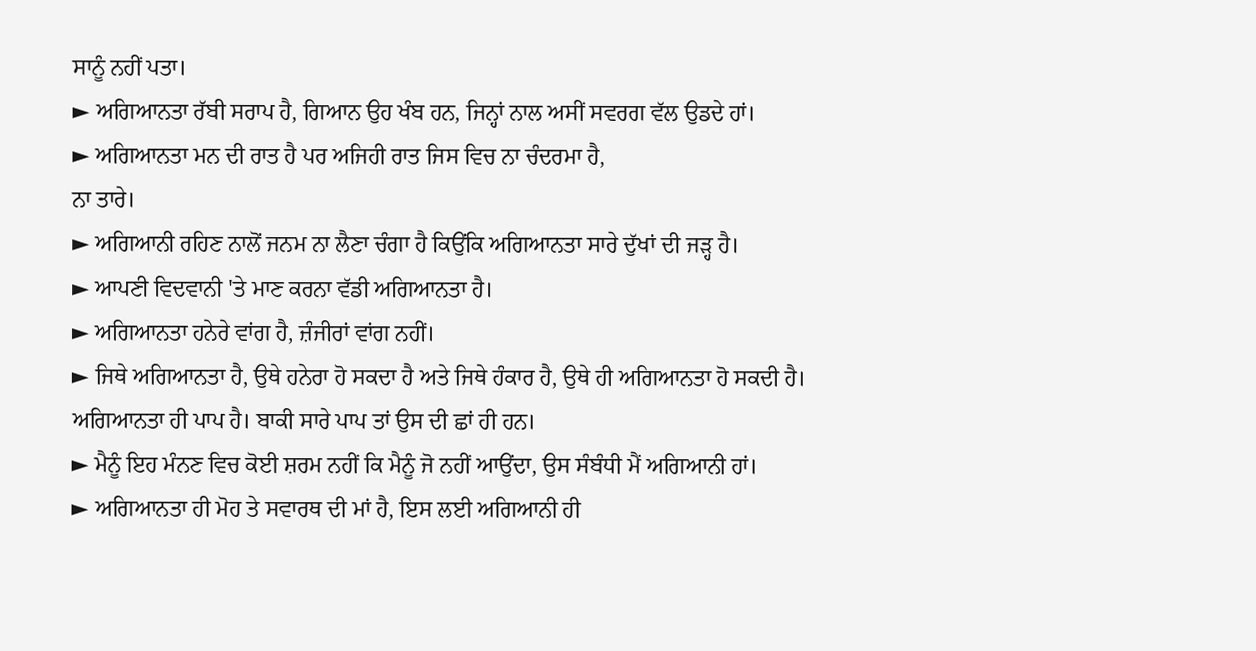ਸਾਨੂੰ ਨਹੀਂ ਪਤਾ।
► ਅਗਿਆਨਤਾ ਰੱਬੀ ਸਰਾਪ ਹੈ, ਗਿਆਨ ਉਹ ਖੰਬ ਹਨ, ਜਿਨ੍ਹਾਂ ਨਾਲ ਅਸੀਂ ਸਵਰਗ ਵੱਲ ਉਡਦੇ ਹਾਂ।
► ਅਗਿਆਨਤਾ ਮਨ ਦੀ ਰਾਤ ਹੈ ਪਰ ਅਜਿਹੀ ਰਾਤ ਜਿਸ ਵਿਚ ਨਾ ਚੰਦਰਮਾ ਹੈ,
ਨਾ ਤਾਰੇ।
► ਅਗਿਆਨੀ ਰਹਿਣ ਨਾਲੋਂ ਜਨਮ ਨਾ ਲੈਣਾ ਚੰਗਾ ਹੈ ਕਿਉਂਕਿ ਅਗਿਆਨਤਾ ਸਾਰੇ ਦੁੱਖਾਂ ਦੀ ਜੜ੍ਹ ਹੈ।
► ਆਪਣੀ ਵਿਦਵਾਨੀ 'ਤੇ ਮਾਣ ਕਰਨਾ ਵੱਡੀ ਅਗਿਆਨਤਾ ਹੈ।
► ਅਗਿਆਨਤਾ ਹਨੇਰੇ ਵਾਂਗ ਹੈ, ਜ਼ੰਜੀਰਾਂ ਵਾਂਗ ਨਹੀਂ।
► ਜਿਥੇ ਅਗਿਆਨਤਾ ਹੈ, ਉਥੇ ਹਨੇਰਾ ਹੋ ਸਕਦਾ ਹੈ ਅਤੇ ਜਿਥੇ ਹੰਕਾਰ ਹੈ, ਉਥੇ ਹੀ ਅਗਿਆਨਤਾ ਹੋ ਸਕਦੀ ਹੈ। ਅਗਿਆਨਤਾ ਹੀ ਪਾਪ ਹੈ। ਬਾਕੀ ਸਾਰੇ ਪਾਪ ਤਾਂ ਉਸ ਦੀ ਛਾਂ ਹੀ ਹਨ।
► ਮੈਨੂੰ ਇਹ ਮੰਨਣ ਵਿਚ ਕੋਈ ਸ਼ਰਮ ਨਹੀਂ ਕਿ ਮੈਨੂੰ ਜੋ ਨਹੀਂ ਆਉਂਦਾ, ਉਸ ਸੰਬੰਧੀ ਮੈਂ ਅਗਿਆਨੀ ਹਾਂ।
► ਅਗਿਆਨਤਾ ਹੀ ਮੋਹ ਤੇ ਸਵਾਰਥ ਦੀ ਮਾਂ ਹੈ, ਇਸ ਲਈ ਅਗਿਆਨੀ ਹੀ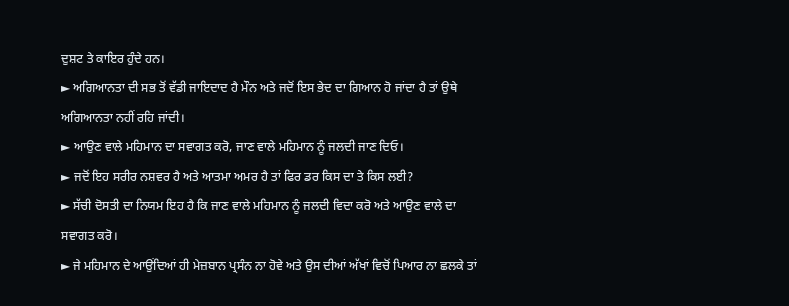ਦੁਸ਼ਟ ਤੇ ਕਾਇਰ ਹੁੰਦੇ ਹਨ।
► ਅਗਿਆਨਤਾ ਦੀ ਸਭ ਤੋਂ ਵੱਡੀ ਜਾਇਦਾਦ ਹੈ ਮੌਨ ਅਤੇ ਜਦੋਂ ਇਸ ਭੇਦ ਦਾ ਗਿਆਨ ਹੋ ਜਾਂਦਾ ਹੈ ਤਾਂ ਉਥੇ ਅਗਿਆਨਤਾ ਨਹੀਂ ਰਹਿ ਜਾਂਦੀ।
► ਆਉਣ ਵਾਲੇ ਮਹਿਮਾਨ ਦਾ ਸਵਾਗਤ ਕਰੋ, ਜਾਣ ਵਾਲੇ ਮਹਿਮਾਨ ਨੂੰ ਜਲਦੀ ਜਾਣ ਦਿਓ।
► ਜਦੋਂ ਇਹ ਸਰੀਰ ਨਸ਼ਵਰ ਹੈ ਅਤੇ ਆਤਮਾ ਅਮਰ ਹੈ ਤਾਂ ਫਿਰ ਡਰ ਕਿਸ ਦਾ ਤੇ ਕਿਸ ਲਈ?
► ਸੱਚੀ ਦੋਸਤੀ ਦਾ ਨਿਯਮ ਇਹ ਹੈ ਕਿ ਜਾਣ ਵਾਲੇ ਮਹਿਮਾਨ ਨੂੰ ਜਲਦੀ ਵਿਦਾ ਕਰੋ ਅਤੇ ਆਉਣ ਵਾਲੇ ਦਾ ਸਵਾਗਤ ਕਰੋ।
► ਜੇ ਮਹਿਮਾਨ ਦੇ ਆਉਂਦਿਆਂ ਹੀ ਮੇਜ਼ਬਾਨ ਪ੍ਰਸੰਨ ਨਾ ਹੋਵੇ ਅਤੇ ਉਸ ਦੀਆਂ ਅੱਖਾਂ ਵਿਚੋਂ ਪਿਆਰ ਨਾ ਛਲਕੇ ਤਾਂ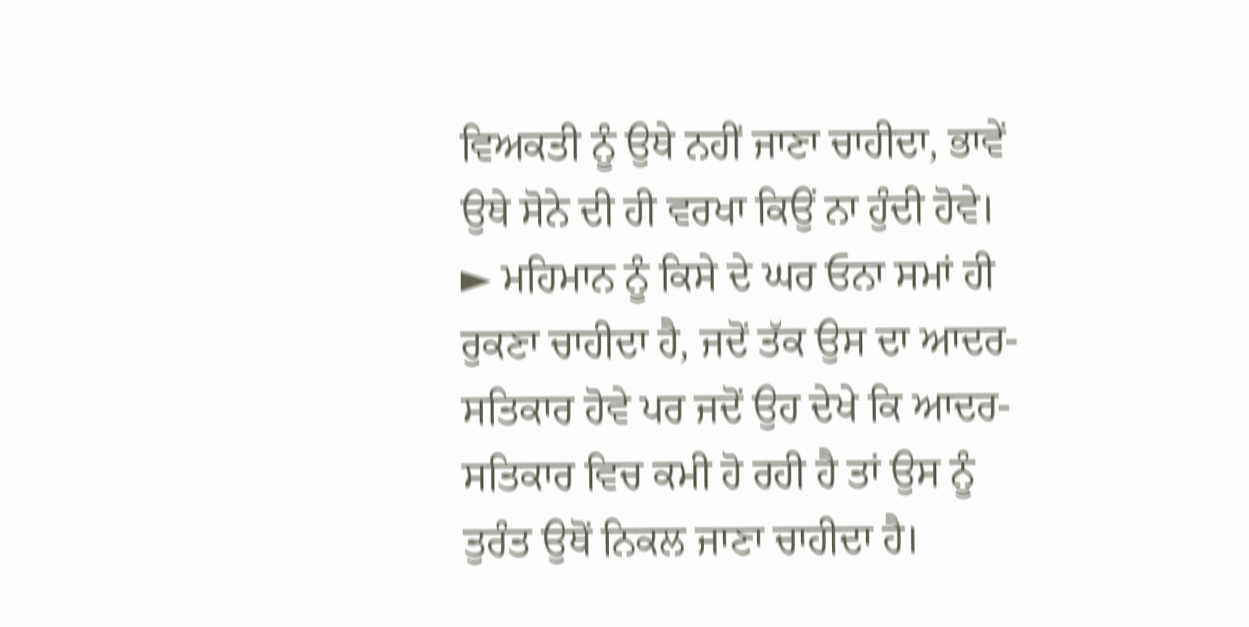ਵਿਅਕਤੀ ਨੂੰ ਉਥੇ ਨਹੀਂ ਜਾਣਾ ਚਾਹੀਦਾ, ਭਾਵੇਂ ਉਥੇ ਸੋਨੇ ਦੀ ਹੀ ਵਰਖਾ ਕਿਉਂ ਨਾ ਹੁੰਦੀ ਹੋਵੇ।
► ਮਹਿਮਾਨ ਨੂੰ ਕਿਸੇ ਦੇ ਘਰ ਓਨਾ ਸਮਾਂ ਹੀ ਰੁਕਣਾ ਚਾਹੀਦਾ ਹੈ, ਜਦੋਂ ਤੱਕ ਉਸ ਦਾ ਆਦਰ-ਸਤਿਕਾਰ ਹੋਵੇ ਪਰ ਜਦੋਂ ਉਹ ਦੇਖੇ ਕਿ ਆਦਰ-ਸਤਿਕਾਰ ਵਿਚ ਕਮੀ ਹੋ ਰਹੀ ਹੈ ਤਾਂ ਉਸ ਨੂੰ ਤੁਰੰਤ ਉਥੋਂ ਨਿਕਲ ਜਾਣਾ ਚਾਹੀਦਾ ਹੈ।